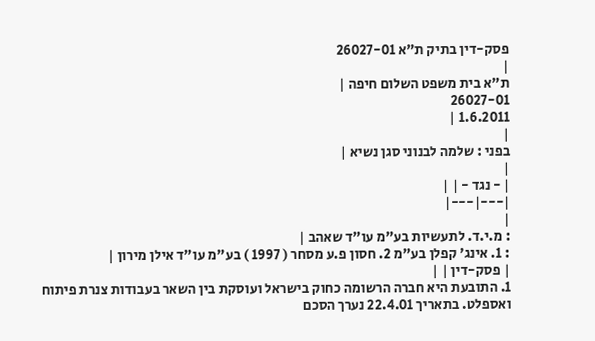פסק-דין בתיק ת"א 26027-01
|
ת"א בית משפט השלום חיפה |
26027-01
1.6.2011 |
|
בפני : שלמה לבנוני סגן נשיא |
|
| - נגד - | |
|---|---|
|
: מ.י.ד. לתעשיות בע"מ עו"ד שאהב |
: 1. אינג' קפלן בע"מ 2. חסון פ.ע מסחר ( 1997 ) בע"מ עו"ד אילן מירון |
| פסק-דין | |
1. התובעת היא חברה הרשומה כחוק בישראל ועוסקת בין השאר בעבודות צנרת פיתוח ואספלט. בתאריך 22.4.01 נערך הסכם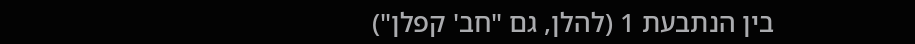בין הנתבעת 1 (להלן, גם "חב' קפלן")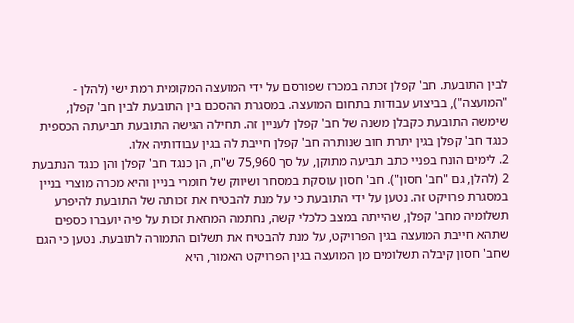לבין התובעת. חב' קפלן זכתה במכרז שפורסם על ידי המועצה המקומית רמת ישי (להלן - "המועצה"), בביצוע עבודות בתחום המועצה. במסגרת ההסכם בין התובעת לבין חב' קפלן, שימשה התובעת כקבלן משנה של חב' קפלן לעניין זה. תחילה הגישה התובעת תביעתה הכספית כנגד חב' קפלן בגין יתרת חוב שנותרה חב' קפלן חייבת לה בגין עבודותיה אלו.
2. לימים הונח בפניי כתב תביעה מתוקן, על סך 75,960 ש"ח, הן כנגד חב' קפלן והן כנגד הנתבעת 2 (להלן, גם "חב' חסון"). חב' חסון עוסקת במסחר ושיווק של חומרי בניין והיא מכרה מוצרי בניין במסגרת פרויקט זה. נטען על ידי התובעת כי על מנת להבטיח את זכותה של התובעת להיפרע תשלומיה מחב' קפלן, שהייתה במצב כלכלי קשה, נחתמה המחאת זכות על פיה יועברו כספים שתהא חייבת המועצה בגין הפרויקט, על מנת להבטיח את תשלום התמורה לתובעת. נטען כי הגם שחב' חסון קיבלה תשלומים מן המועצה בגין הפרויקט האמור, היא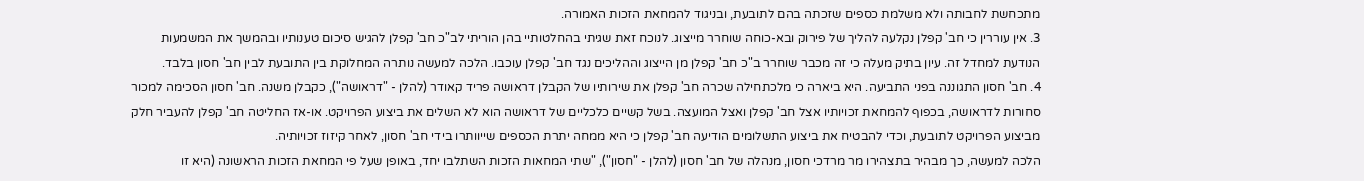מתכחשת לחבותה ולא משלמת כספים שזכתה בהם לתובעת, ובניגוד להמחאת הזכות האמורה.
3. אין עוררין כי חב' קפלן נקלעה להליך של פירוק ובא-כוחה שוחרר מייצוג. לנוכח זאת שגיתי בהחלטותיי בהן הוריתי לב"כ חב' קפלן להגיש סיכום טענותיו ובהמשך את המשמעות הנודעת למחדל זה. עיון בתיק מעלה כי זה מכבר שוחרר ב"כ חב' קפלן מן הייצוג וההליכים נגד חב' קפלן עוכבו. הלכה למעשה נותרה המחלוקת בין התובעת לבין חב' חסון בלבד.
4. חב' חסון התגוננה בפני התביעה. היא ביארה כי מלכתחילה שכרה חב' קפלן את שירותיו של הקבלן דראושה פריד קאודר (להלן - "דראושה"), כקבלן משנה. חב' חסון הסכימה למכור סחורות לדראושה, בכפוף להמחאת זכויותיו אצל חב' קפלן ואצל המועצה. בשל קשיים כלכליים של דראושה הוא לא השלים את ביצוע הפרויקט. או-אז החליטה חב' קפלן להעביר חלק מביצוע הפרויקט לתובעת, וכדי להבטיח את ביצוע התשלומים הודיעה חב' קפלן כי היא ממחה יתרת הכספים שייוותרו בידי חב' חסון, לאחר קיזוז זכויותיה.
הלכה למעשה, כך מבהיר בתצהירו מר מרדכי חסון, מנהלה של חב' חסון (להלן - "חסון"), "שתי המחאות הזכות השתלבו יחד, באופן שעל פי המחאת הזכות הראשונה (היא זו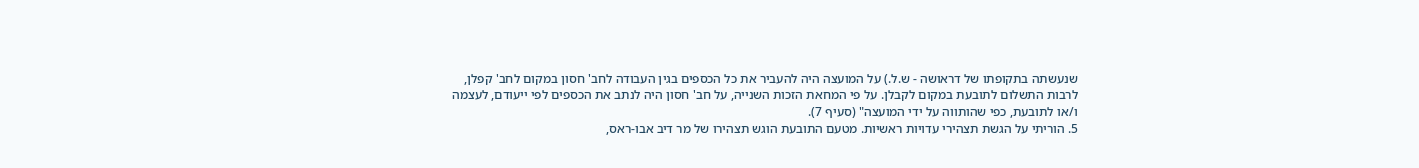שנעשתה בתקופתו של דראושה - ש.ל.) על המועצה היה להעביר את כל הכספים בגין העבודה לחב' חסון במקום לחב' קפלן, לרבות התשלום לתובעת במקום לקבלן. על פי המחאת הזכות השנייה, על חב' חסון היה לנתב את הכספים לפי ייעודם, לעצמה ו/או לתובעת, כפי שהותווה על ידי המועצה" (סעיף 7).
5. הוריתי על הגשת תצהירי עדויות ראשיות. מטעם התובעת הוגש תצהירו של מר דיב אבו-ראס,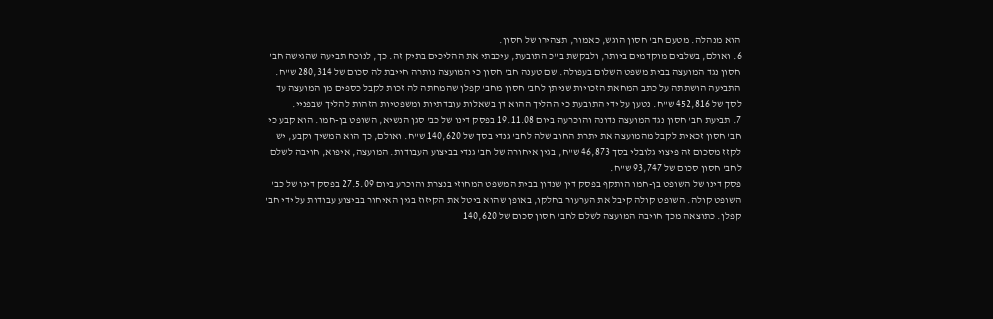הוא מנהלה. מטעם חב' חסון הוגש, כאמור, תצהירו של חסון.
6. ואולם, בשלבים מוקדמים ביותר, ולבקשת ב"כ התובעת, עיכבתי את ההליכים בתיק זה. כך, לנוכח תביעה שהגישה חב' חסון נגד המועצה בבית משפט השלום בעפולה. שם טענה חב' חסון כי המועצה נותרה חייבת לה סכום של 280,314 ש"ח. התביעה הושתתה על כתב המחאת הזכויות שניתן לחב' חסון מחב' קפלן שהמחתה לה זכות לקבל כספים מן המועצה עד לסך של 452,816 ש"ח. נטען על ידי התובעת כי ההליך ההוא דן בשאלות עובדתיות ומשפטיות הזהות להליך שבפניי.
7. תביעת חב' חסון נגד המועצה נדונה והוכרעה ביום 19.11.08 בפסק דינו של כב' סגן הנשיא, השופט בן-חמו. הוא קבע כי חב' חסון זכאית לקבל מהמועצה את יתרת החוב שלה לחב' גנדי בסך של 140,620 ש"ח. ואולם, כך הוא המשיך וקבע, יש לקזז מסכום זה פיצוי גלובלי בסך 46,873 ש"ח, בגין איחורה של חב' גנדי בביצוע העבודות. המועצה, איפוא, חויבה לשלם לחב' חסון סכום של 93,747 ש"ח.
פסק דינו של השופט בן-חמו הותקף בפסק דין שנדון בבית המשפט המחוזי בנצרת והוכרע ביום 27.5.09 בפסק דינו של כב' השופט קולה. השופט קולה קיבל את הערעור בחלקו, באופן שהוא ביטל את הקיזוז בגין האיחור בביצוע עבודות על ידי חב' קפלן. כתוצאה מכך חויבה המועצה לשלם לחב' חסון סכום של 140,620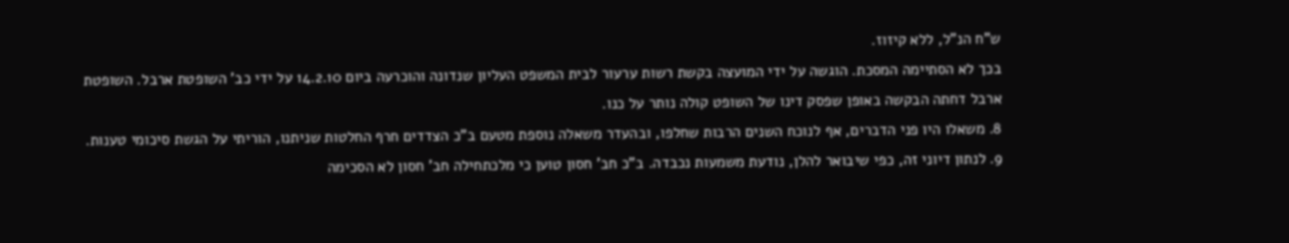ש"ח הנ"ל, ללא קיזוז.
בכך לא הסתיימה המסכת. הוגשה על ידי המועצה בקשת רשות ערעור לבית המשפט העליון שנדונה והוכרעה ביום 14.2.10 על ידי כב' השופטת ארבל. השופטת ארבל דחתה הבקשה באופן שפסק דינו של השופט קולה נותר על כנו.
8. משאלו היו פני הדברים, אף לנוכח השנים הרבות שחלפו, ובהעדר משאלה נוספת מטעם ב"כ הצדדים חרף החלטות שניתנו, הוריתי על הגשת סיכומי טענות.
9. לנתון דיוני זה, כפי שיבואר להלן, נודעת משמעות נכבדה. ב"כ חב' חסון טוען כי מלכתחילה חב' חסון לא הסכימה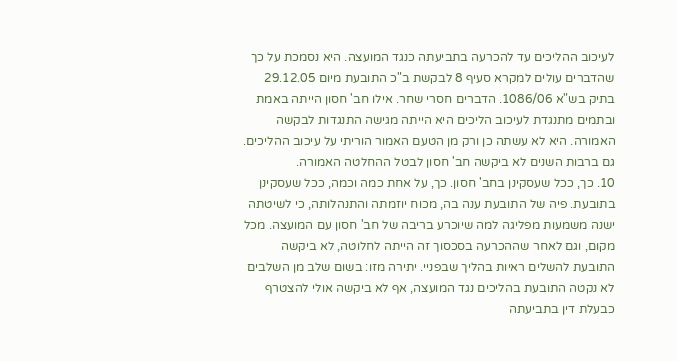לעיכוב ההליכים עד להכרעה בתביעתה כנגד המועצה. היא נסמכת על כך שהדברים עולים למקרא סעיף 8 לבקשת ב"כ התובעת מיום 29.12.05 בתיק בש"א 1086/06. הדברים חסרי שחר. אילו חב' חסון הייתה באמת ובתמים מתנגדת לעיכוב הליכים היא הייתה מגישה התנגדות לבקשה האמורה. היא לא עשתה כן ורק מן הטעם האמור הוריתי על עיכוב ההליכים. גם ברבות השנים לא ביקשה חב' חסון לבטל ההחלטה האמורה.
10. כך, ככל שעסקינן בחב' חסון. כך, על אחת כמה וכמה, ככל שעסקינן בתובעת. פיה של התובעת ענה בה, מכוח יוזמתה והתנהלותה, כי לשיטתה ישנה משמעות מפליגה למה שיוכרע בריבה של חב' חסון עם המועצה. מכל מקום, וגם לאחר שההכרעה בסכסוך זה הייתה לחלוטה, לא ביקשה התובעת להשלים ראיות בהליך שבפניי. יתירה מזו: בשום שלב מן השלבים לא נקטה התובעת בהליכים נגד המועצה, אף לא ביקשה אולי להצטרף כבעלת דין בתביעתה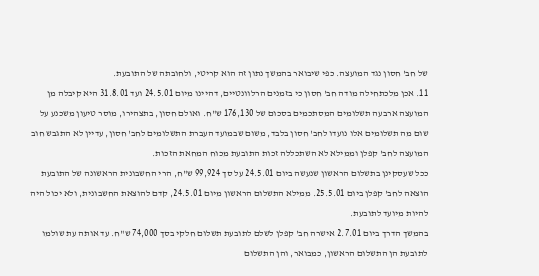של חב' חסון נגד המועצה. כפי שיבואר בהמשך נתון זה הוא קריטי, ולחובתה של התובעת.
11. אכן מלכתחילה מודה חב' חסון כי בזמנים הרלוונטיים, דהיינו מיום 24.5.01 ועד 31.8.01 היא קיבלה מן המועצה ארבעה תשלומים המסתכמים בסכום של 176,130 ש"ח. ואולם חסון, בתצהירו, מוסר טיעון משכנע על שום מה תשלומים אלו נועדו לחב' חסון בלבד, משום שבמועד העברת התשלומים לחב' חסון, עדיין לא התגבש חוב המועצה לחב' קפלן וממילא לא השתכללה זכות התובעת מכוח המחאת הזכות.
ככל שעסקינן בתשלום הראשון שנעשה ביום 24.5.01 על סך 99,924 ש"ח, הרי החשבונית הראשונה של התובעת הוצאה לחב' קפלן ביום 25.5.01. ממילא התשלום הראשון מיום 24.5.01, קדם להוצאת החשבונית, ולא יכול היה להיות מיועד לתובעת.
בהמשך הדרך ביום 2.7.01 אישרה חב' קפלן לשלם לתובעת תשלום חלקי בסך 74,000 ש"ח. עד אותה עת שולמו לתובעת הן התשלום הראשון, כמבואר, והן התשלום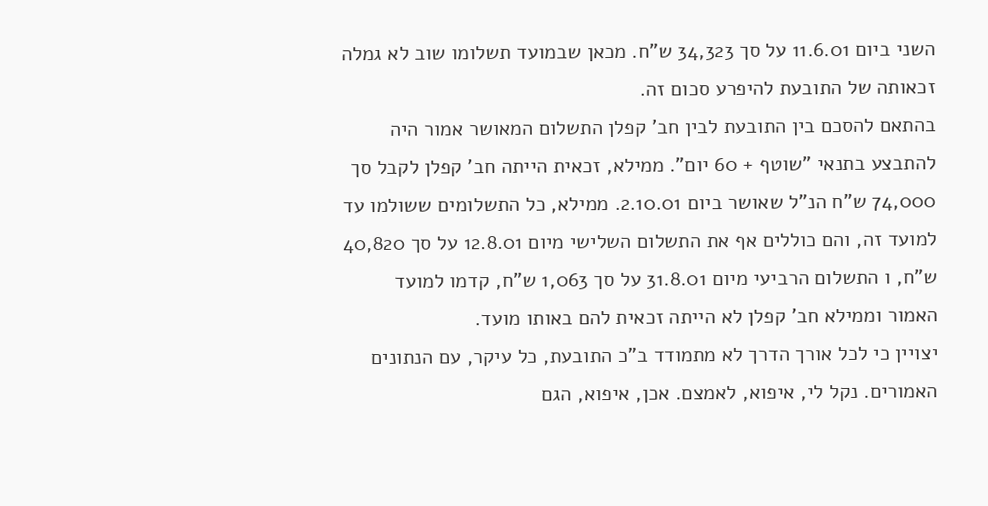השני ביום 11.6.01 על סך 34,323 ש"ח. מכאן שבמועד תשלומו שוב לא גמלה זכאותה של התובעת להיפרע סכום זה.
בהתאם להסכם בין התובעת לבין חב' קפלן התשלום המאושר אמור היה להתבצע בתנאי "שוטף + 60 יום". ממילא, זכאית הייתה חב' קפלן לקבל סך 74,000 ש"ח הנ"ל שאושר ביום 2.10.01. ממילא, כל התשלומים ששולמו עד למועד זה, והם כוללים אף את התשלום השלישי מיום 12.8.01 על סך 40,820 ש"ח, ו התשלום הרביעי מיום 31.8.01 על סך 1,063 ש"ח, קדמו למועד האמור וממילא חב' קפלן לא הייתה זכאית להם באותו מועד.
יצויין כי לכל אורך הדרך לא מתמודד ב"כ התובעת, כל עיקר, עם הנתונים האמורים. נקל לי, איפוא, לאמצם. אכן, איפוא, הגם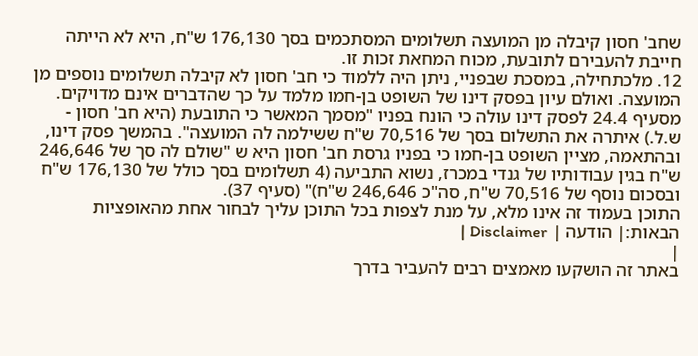שחב' חסון קיבלה מן המועצה תשלומים המסתכמים בסך 176,130 ש"ח, היא לא הייתה חייבת להעבירם לתובעת, מכוח המחאת זכות זו.
12. מלכתחילה, במסכת שבפניי, ניתן היה ללמוד כי חב' חסון לא קיבלה תשלומים נוספים מן המועצה. ואולם עיון בפסק דינו של השופט בן-חמו מלמד על כך שהדברים אינם מדויקים. מסעיף 24.4 לפסק דינו עולה כי הונח בפניו "מסמך המאשר כי התובעת (היא חב' חסון - ש.ל.) איתרה את התשלום בסך של 70,516 ש"ח ששילמה לה המועצה". בהמשך פסק דינו, ובהתאמה, מציין השופט בן-חמו כי בפניו גרסת חב' חסון היא ש "שולם לה סך של 246,646 ש"ח בגין עבודותיו של גנדי במכרז, נשוא התביעה (4 תשלומים בסך כולל של 176,130 ש"ח ובסכום נוסף של 70,516 ש"ח, סה"כ 246,646 ש"ח)" (סעיף 37).
התוכן בעמוד זה אינו מלא, על מנת לצפות בכל התוכן עליך לבחור אחת מהאופציות הבאות:| הודעה | Disclaimer |
|
באתר זה הושקעו מאמצים רבים להעביר בדרך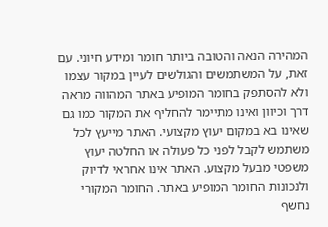המהירה הנאה והטובה ביותר חומר ומידע חיוני. עם זאת, על המשתמשים והגולשים לעיין במקור עצמו ולא להסתפק בחומר המופיע באתר המהווה מראה דרך וכיוון ואינו מתיימר להחליף את המקור כמו גם שאינו בא במקום יעוץ מקצועי. האתר מייעץ לכל משתמש לקבל לפני כל פעולה או החלטה יעוץ משפטי מבעל מקצוע. האתר אינו אחראי לדיוק ולנכונות החומר המופיע באתר. החומר המקורי נחשף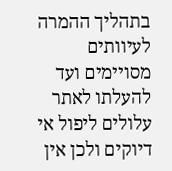בתהליך ההמרה לעיוותים מסויימים ועד להעלתו לאתר עלולים ליפול אי דיוקים ולכן אין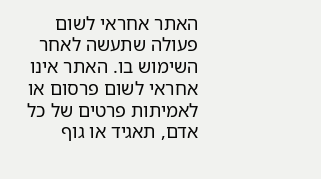האתר אחראי לשום פעולה שתעשה לאחר השימוש בו. האתר אינו אחראי לשום פרסום או לאמיתות פרטים של כל אדם, תאגיד או גוף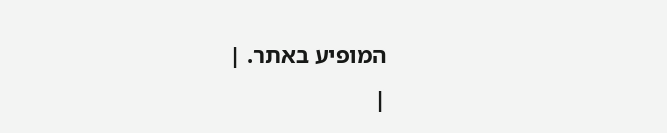המופיע באתר. |
|